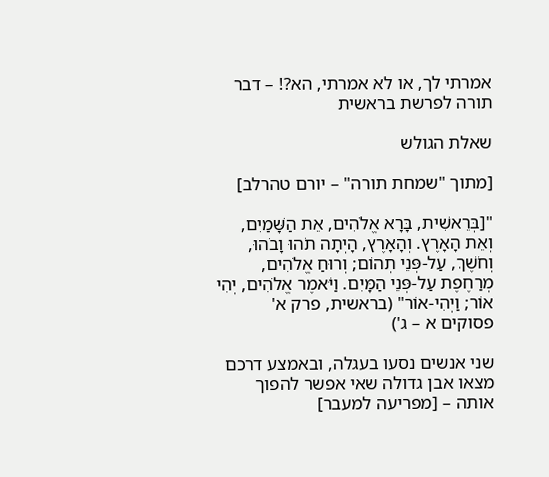אמרתי לך, או לא אמרתי, הא?! – דבר תורה לפרשת בראשית

שאלת הגולש

[מתוך "שמחת תורה" – יורם טהרלב]

"[בְּרֵאשִׁית, בָּרָא אֱלֹהִים, אֵת הַשָּׁמַיִם, וְאֵת הָאָרֶץ. וְהָאָרֶץ, הָיְתָה תֹהוּ וָבֹהוּ, וְחֹשֶׁךְ, עַל-פְּנֵי תְהוֹם; וְרוּחַ אֱלֹהִים, מְרַחֶפֶת עַל-פְּנֵי הַמָּיִם. וַיֹּאמֶר אֱלֹהִים, יְהִי אוֹר; וַיְהִי-אוֹר" (בראשית, פרק א' פסוקים א – ג')

שני אנשים נסעו בעגלה, ובאמצע דרכם מצאו אבן גדולה שאי אפשר להפוך אותה – [מפריעה למעבר]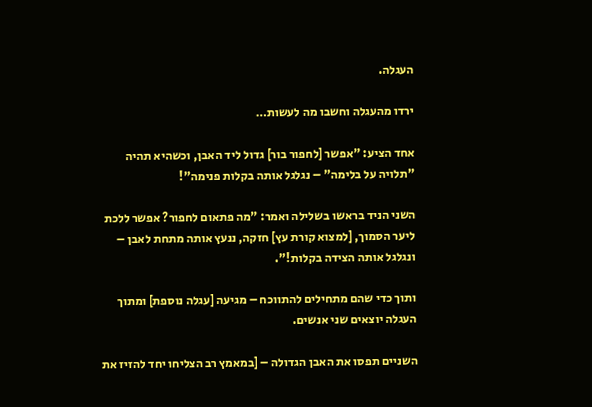העגלה.

ירדו מהעגלה וחשבו מה לעשות…

אחד הציע: "אפשר [לחפור בור] גדול ליד האבן, וכשהיא תהיה "תלויה על בלימה" – נגלגל אותה בקלות פנימה"!

השני הניד בראשו בשלילה ואמר: "מה פתאום לחפור? אפשר ללכת ליער הסמוך, [למצוא קורת עץ] חזקה, ננעץ אותה מתחת לאבן – ונגלגל אותה הצידה בקלות!".

ותוך כדי שהם מתחילים להתווכח – מגיעה [עגלה נוספת] ומתוך העגלה יוצאים שני אנשים.

השניים תפסו את האבן הגדולה – [במאמץ רב הצליחו יחד להזיז את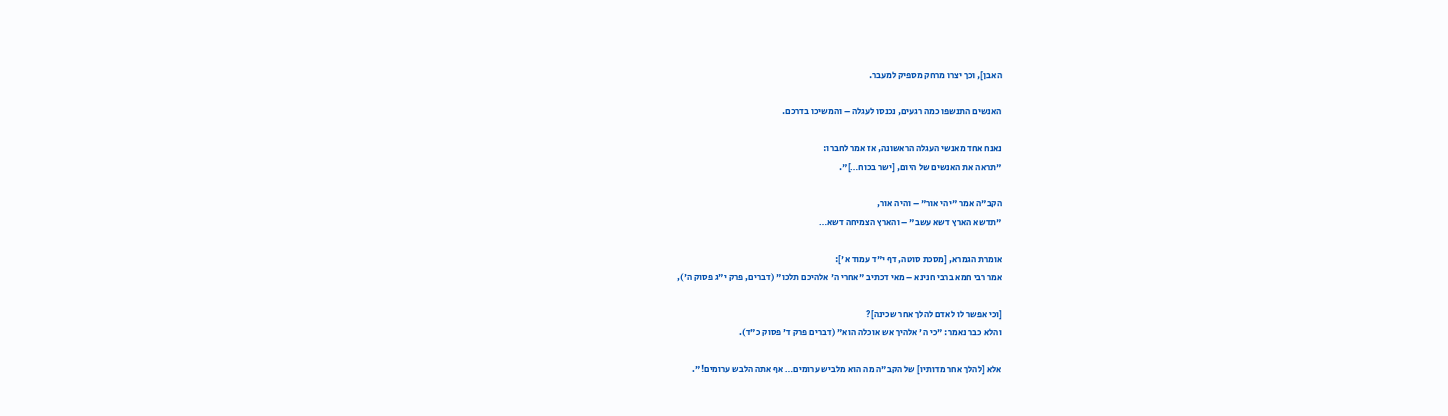האבן], וכך יצרו מרחק מספיק למעבר.

האנשים התנשפו כמה רגעים, נכנסו לעגלה – והמשיכו בדרכם.

נאנח אחד מאנשי העגלה הראשונה, אז אמר לחברו:
"תראה את האנשים של היום, [ישר בכוח…]".

הקב"ה אמר "יהי אור" – והיה אור,
"תדשא הארץ דשא עשב" – והארץ הצמיחה דשא…

אומרת הגמרא, [מסכת סוטה, דף י"ד עמוד א']:
אמר רבי חמא ברבי חנינא – מאי דכתיב "אחרי ה' אלהיכם תלכו" (דברים, פרק י"ג פסוק ה'),

[וכי אפשר לו לאדם להלך אחר שכינה]?
והלא כבר נאמר: "כי ה' אלהיך אש אוכלה הוא" (דברים פרק ד' פסוק כ"ד).

אלא [להלך אחר מדותיו] של הקב"ה מה הוא מלביש ערומים… אף אתה הלבש ערומים!".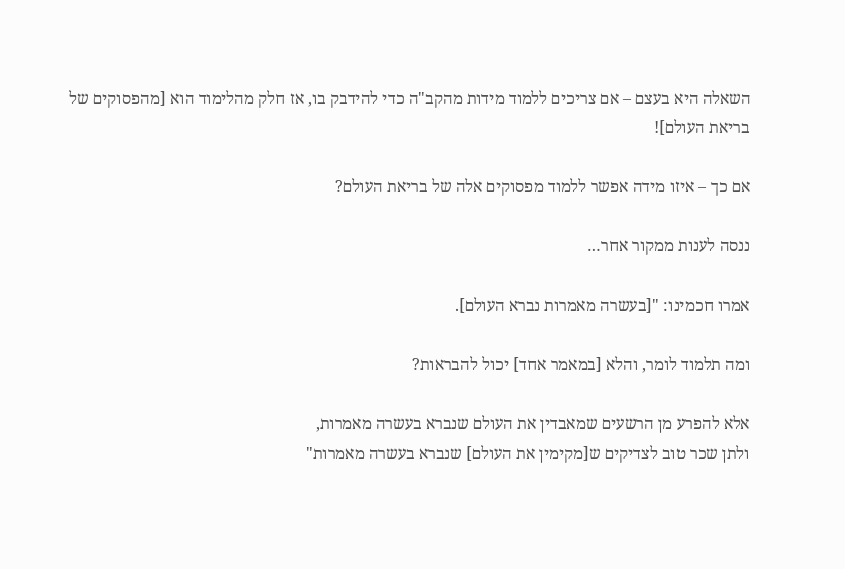השאלה היא בעצם – אם צריכים ללמוד מידות מהקב"ה כדי להידבק בו, אז חלק מהלימוד הוא [מהפסוקים של בריאת העולם]!

אם כך – איזו מידה אפשר ללמוד מפסוקים אלה של בריאת העולם?

ננסה לענות ממקור אחר…

אמרו חכמינו: "[בעשרה מאמרות נברא העולם].

ומה תלמוד לומר, והלא [במאמר אחד] יכול להבראות?

אלא להפרע מן הרשעים שמאבדין את העולם שנברא בעשרה מאמרות,
ולתן שכר טוב לצדיקים ש[מקימין את העולם] שנברא בעשרה מאמרות"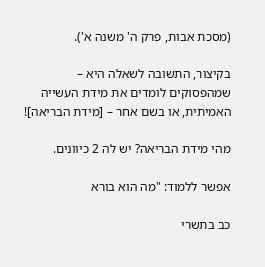(מסכת אבות, פרק ה' משנה א').

בקיצור, התשובה לשאלה היא – שמהפסוקים לומדים את מידת העשייה האמיתית, או בשם אחר – [מידת הבריאה]!

מהי מידת הבריאה? יש לה 2 כיוונים.

אפשר ללמוד: "מה הוא בורא

כב בתשרי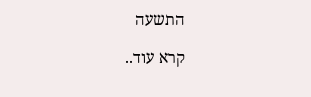התשעה

קרא עוד..